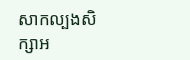សាកល្បងសិក្សាអ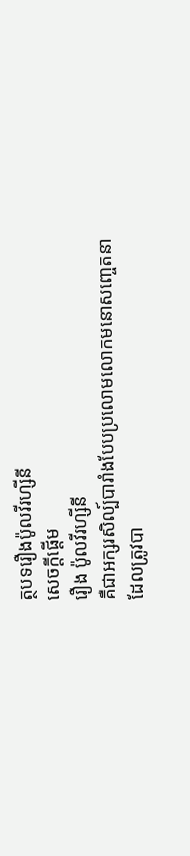ត្ថបទរឿងប៉ូលវីរហ្សីនី
សេចក្តីផ្តើម
រឿង ប៉ូលវីរហ្សីនី
គឺជាអក្សរសិល្ប៍បារាំងបែបប្រលោមលោកមនោសញ្ចេតនា
ដែលត្រូវបា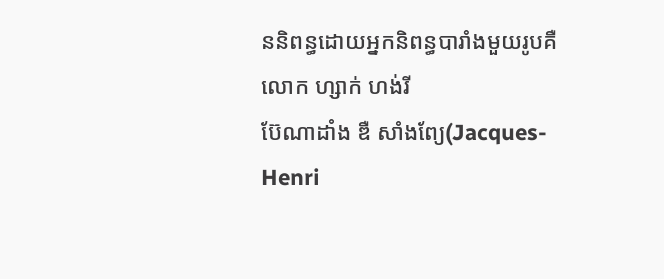ននិពន្ធដោយអ្នកនិពន្ធបារាំងមួយរូបគឺលោក ហ្សាក់ ហង់រី
ប៊ែណាដាំង ឌឺ សាំងព្យែ(Jacques-Henri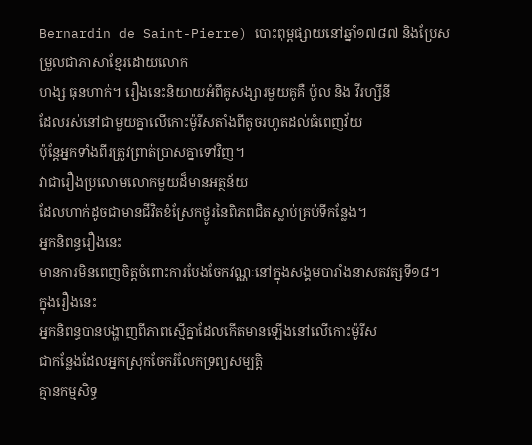Bernardin de Saint-Pierre) បោះពុម្ពផ្សាយនៅឆ្នាំ១៧៨៧ និងប្រែសម្រួលជាភាសាខ្មែរដោយលោក
ហង្ស ធុនហាក់។ រឿងនេះនិយាយអំពីគូសង្សារមួយគូគឺ ប៉ូល និង វីរហ្សីនី
ដែលរស់នៅជាមួយគ្នាលើកោះម៉ូរីសតាំងពីតូចរហូតដល់ធំពេញវ័យ
ប៉ុន្តែអ្នកទាំងពីរត្រូវព្រាត់ប្រាសគ្នាទៅវិញ។
វាជារឿងប្រលោមលោកមួយដ៏មានអត្ថន័យ
ដែលហាក់ដូចជាមានជីវិតខំស្រែកថ្ងូរនៃពិភពជិតស្លាប់គ្រប់ទីកន្លែង។
អ្នកនិពន្ធរឿងនេះ
មានការមិនពេញចិត្តចំពោះការបែងចែកវណ្ណៈនៅក្នុងសង្គមបារាំងនាសតវត្សទី១៨។
ក្នុងរឿងនេះ
អ្នកនិពន្ធបានបង្ហាញពីភាពស្មើគ្នាដែលកើតមានឡើងនៅលើកោះម៉ូរីស
ជាកន្លែងដែលអ្នកស្រុកចែករំលែកទ្រព្យសម្បត្តិ
គ្មានកម្មសិទ្ធ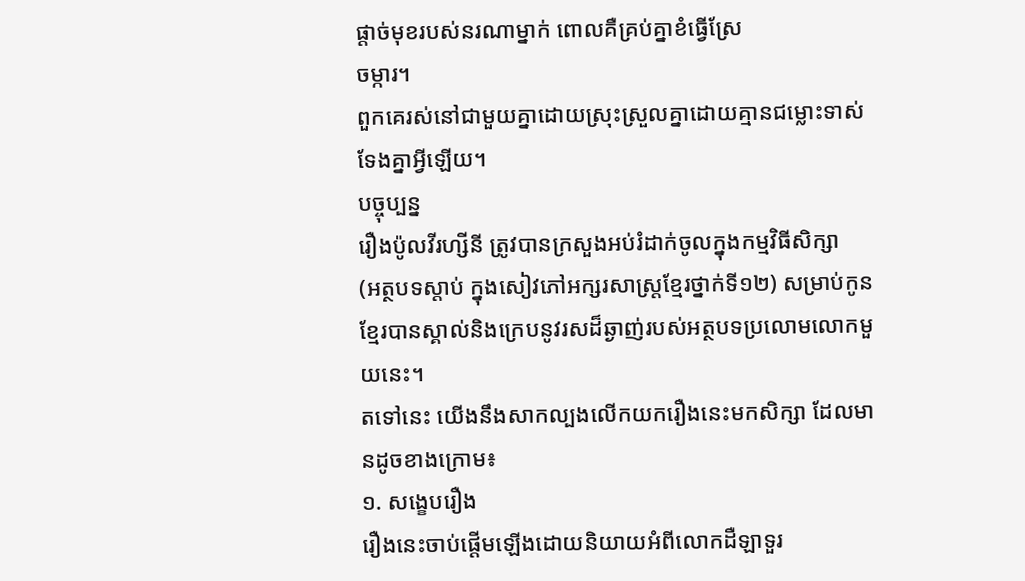ផ្តាច់មុខរបស់នរណាម្នាក់ ពោលគឺគ្រប់គ្នាខំធ្វើស្រែ
ចម្ការ។
ពួកគេរស់នៅជាមួយគ្នាដោយស្រុះស្រួលគ្នាដោយគ្មានជម្លោះទាស់ទែងគ្នាអ្វីឡើយ។
បច្ចុប្បន្ន
រឿងប៉ូលវីរហ្សីនី ត្រូវបានក្រសួងអប់រំដាក់ចូលក្នុងកម្មវិធីសិក្សា
(អត្ថបទស្តាប់ ក្នុងសៀវភៅអក្សរសាស្រ្តខ្មែរថ្នាក់ទី១២) សម្រាប់កូនខ្មែរបានស្គាល់និងក្រេបនូវរសដ៏ឆ្ងាញ់របស់អត្ថបទប្រលោមលោកមួយនេះ។
តទៅនេះ យើងនឹងសាកល្បងលើកយករឿងនេះមកសិក្សា ដែលមានដូចខាងក្រោម៖
១. សង្ខេបរឿង
រឿងនេះចាប់ផ្តើមឡើងដោយនិយាយអំពីលោកដឺឡាទួរ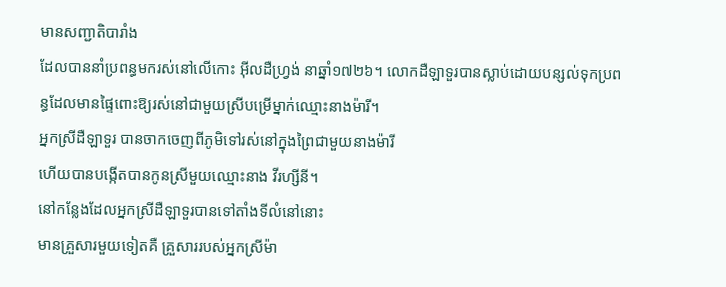មានសញ្ជាតិបារាំង
ដែលបាននាំប្រពន្ធមករស់នៅលើកោះ អ៊ីលដឺហ្រ្វង់ នាឆ្នាំ១៧២៦។ លោកដឺឡាទួរបានស្លាប់ដោយបន្សល់ទុកប្រពន្ធដែលមានផ្ទៃពោះឱ្យរស់នៅជាមួយស្រីបម្រើម្នាក់ឈ្មោះនាងម៉ារី។
អ្នកស្រីដឺឡាទួរ បានចាកចេញពីភូមិទៅរស់នៅក្នុងព្រៃជាមួយនាងម៉ារី
ហើយបានបង្កើតបានកូនស្រីមួយឈ្មោះនាង វីរហ្សីនី។
នៅកន្លែងដែលអ្នកស្រីដឺឡាទួរបានទៅតាំងទីលំនៅនោះ
មានគ្រួសារមួយទៀតគឺ គ្រួសាររបស់អ្នកស្រីម៉ា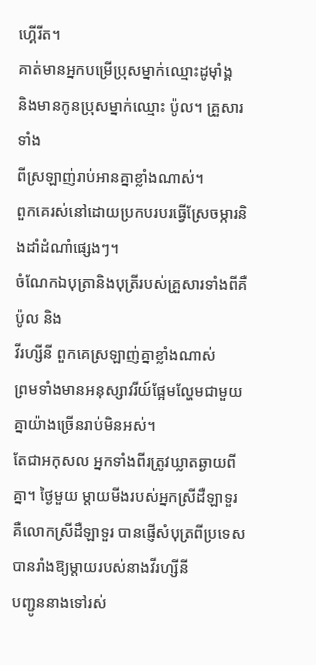ហ្គើរីត។
គាត់មានអ្នកបម្រើប្រុសម្នាក់ឈ្មោះដូម៉ាំង្គ
និងមានកូនប្រុសម្នាក់ឈ្មោះ ប៉ូល។ គ្រួសារទាំង
ពីស្រឡាញ់រាប់អានគ្នាខ្លាំងណាស់។
ពួកគេរស់នៅដោយប្រកបរបរធ្វើស្រែចម្ការនិងដាំដំណាំផ្សេងៗ។
ចំណែកឯបុត្រានិងបុត្រីរបស់គ្រួសារទាំងពីគឺ ប៉ូល និង
វីរហ្សីនី ពួកគេស្រឡាញ់គ្នាខ្លាំងណាស់
ព្រមទាំងមានអនុស្សាវរីយ៍ផ្អែមល្ហែមជាមួយគ្នាយ៉ាងច្រើនរាប់មិនអស់។
តែជាអកុសល អ្នកទាំងពីរត្រូវឃ្លាតឆ្ងាយពីគ្នា។ ថ្ងៃមួយ ម្តាយមីងរបស់អ្នកស្រីដឺឡាទួរ
គឺលោកស្រីដឺឡាទួរ បានផ្ញើសំបុត្រពីប្រទេសបានរាំងឱ្យម្តាយរបស់នាងវីរហ្សីនី
បញ្ជូននាងទៅរស់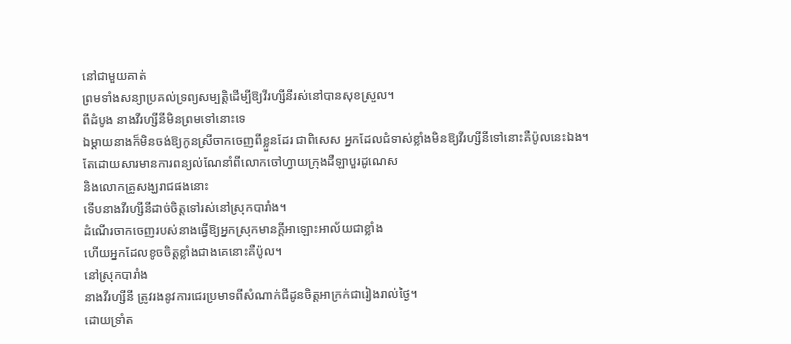នៅជាមួយគាត់
ព្រមទាំងសន្យាប្រគល់ទ្រព្យសម្បត្តិដើម្បីឱ្យវីរហ្សីនីរស់នៅបានសុខស្រួល។
ពីដំបូង នាងវីរហ្សីនីមិនព្រមទៅនោះទេ
ឯម្តាយនាងក៏មិនចង់ឱ្យកូនស្រីចាកចេញពីខ្លួនដែរ ជាពិសេស អ្នកដែលជំទាស់ខ្លាំងមិនឱ្យវីរហ្សីនីទៅនោះគឺប៉ូលនេះឯង។
តែដោយសារមានការពន្យល់ណែនាំពីលោកចៅហ្វាយក្រុងដឺឡាបួរដូណេស
និងលោកគ្រូសង្ឃរាជផងនោះ
ទើបនាងវីរហ្សីនីដាច់ចិត្តទៅរស់នៅស្រុកបារាំង។
ដំណើរចាកចេញរបស់នាងធ្វើឱ្យអ្នកស្រុកមានក្តីអាឡោះអាល័យជាខ្លាំង
ហើយអ្នកដែលខូចចិត្តខ្លាំងជាងគេនោះគឺប៉ូល។
នៅស្រុកបារាំង
នាងវីរហ្សីនី ត្រូវរងនូវការជេរប្រមាទពីសំណាក់ជីដូនចិត្តអាក្រក់ជារៀងរាល់ថ្ងៃ។
ដោយទ្រាំត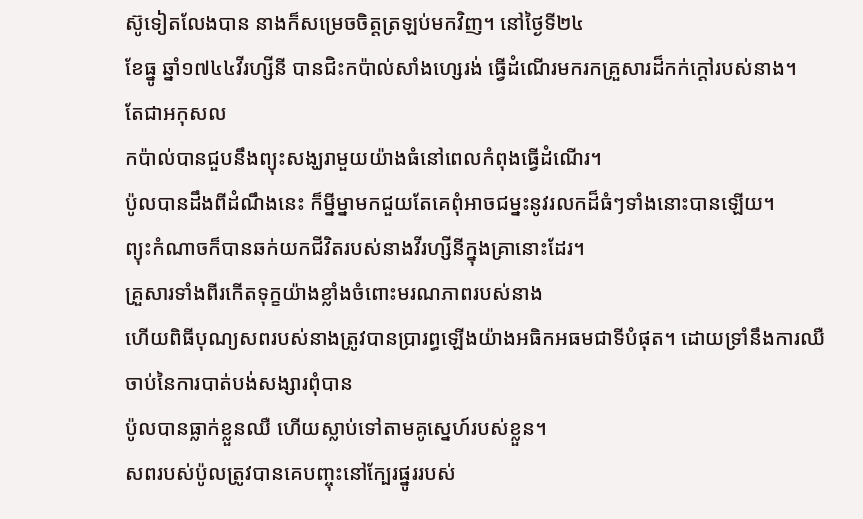ស៊ូទៀតលែងបាន នាងក៏សម្រេចចិត្តត្រឡប់មកវិញ។ នៅថ្ងៃទី២៤
ខែធ្នូ ឆ្នាំ១៧៤៤វីរហ្សីនី បានជិះកប៉ាល់សាំងហ្សេរង់ ធ្វើដំណើរមករកគ្រួសារដ៏កក់ក្តៅរបស់នាង។
តែជាអកុសល
កប៉ាល់បានជួបនឹងព្យុះសង្ឃរាមួយយ៉ាងធំនៅពេលកំពុងធ្វើដំណើរ។
ប៉ូលបានដឹងពីដំណឹងនេះ ក៏ម្នីម្នាមកជួយតែគេពុំអាចជម្នះនូវរលកដ៏ធំៗទាំងនោះបានឡើយ។
ព្យុះកំណាចក៏បានឆក់យកជីវិតរបស់នាងវីរហ្សីនីក្នុងគ្រានោះដែរ។
គ្រួសារទាំងពីរកើតទុក្ខយ៉ាងខ្លាំងចំពោះមរណភាពរបស់នាង
ហើយពិធីបុណ្យសពរបស់នាងត្រូវបានប្រារព្ធឡើងយ៉ាងអធិកអធមជាទីបំផុត។ ដោយទ្រាំនឹងការឈឺចាប់នៃការបាត់បង់សង្សារពុំបាន
ប៉ូលបានធ្លាក់ខ្លួនឈឺ ហើយស្លាប់ទៅតាមគូស្នេហ៍របស់ខ្លួន។
សពរបស់ប៉ូលត្រូវបានគេបញ្ចុះនៅក្បែរផ្នូររបស់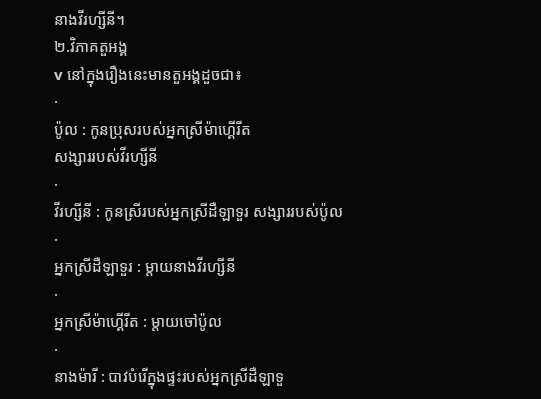នាងវីរហ្សីនី។
២.វិភាគតួអង្គ
v នៅក្នុងរឿងនេះមានតួអង្គដួចជា៖
·
ប៉ូល : កូនប្រុសរបស់អ្នកស្រីម៉ាហ្គើរីត
សង្សាររបស់វីរហ្សីនី
·
វីរហ្សីនី : កូនស្រីរបស់អ្នកស្រីដឺឡាទួរ សង្សាររបស់ប៉ូល
·
អ្នកស្រីដឺឡាទួរ : ម្តាយនាងវីរហ្សីនី
·
អ្នកស្រីម៉ាហ្គើរីត : ម្តាយចៅប៉ូល
·
នាងម៉ារី : បាវបំរើក្នុងផ្ទះរបស់អ្នកស្រីដឺឡាទួ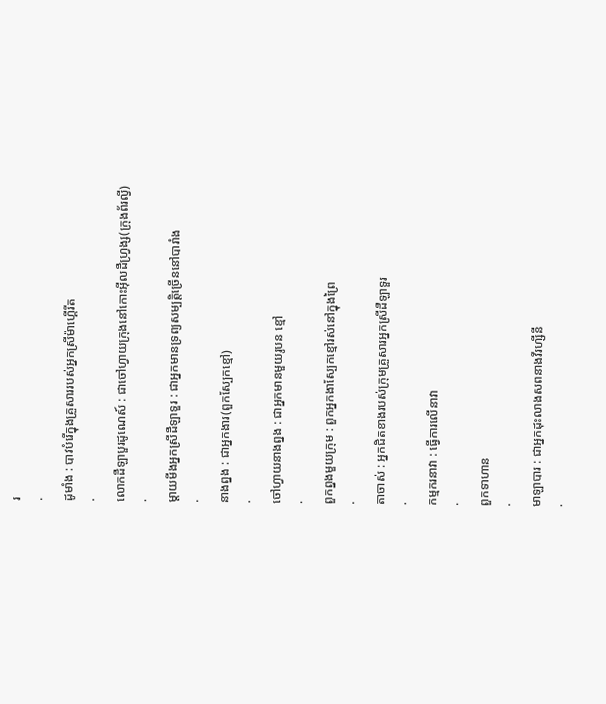រ
·
ដូមាំង : បាវបំរើក្នុងគ្រួសាររបស់អ្នកស្រីម៉ាហ្គើរីត
·
លោកដឺឡាបួរដូណេស៍ : ជាចៅហ្វាយក្រុងនៅកោះអ៊ីលដឺហ្រ្វង្ស(ក្រុងព័រល្វី)
·
ម្តាយមីងអ្នកស្រីដឺឡាទួរ : ជាអ្នកមានទ្រព្យសម្បត្តិច្រើននៅបារាំង
·
នាងព្នង : ជាអ្នកងារ(ពួកស្បែកខ្មៅ)
·
ចៅហ្វាយនាងព្នង : ជាអ្នកមានមួយរូបន ខ្មៅ
·
ពួកព្នងមួយក្រុម : ពួកអ្នកងាស្បែកខ្មៅរស់នៅក្នុងព្រៃ
·
តាចាស់ : អ្នកជិតខាងរបស់ក្រុមគ្រួសារអ្នកស្រីដឺឡាទួរ
·
កម្មករនាវា : ធ្វើការលើនាវា
·
ពួកទាហាន
·
មាឡាបារ : ជាអ្នកដុះលាងសពនាងវីរហ្សីនី
·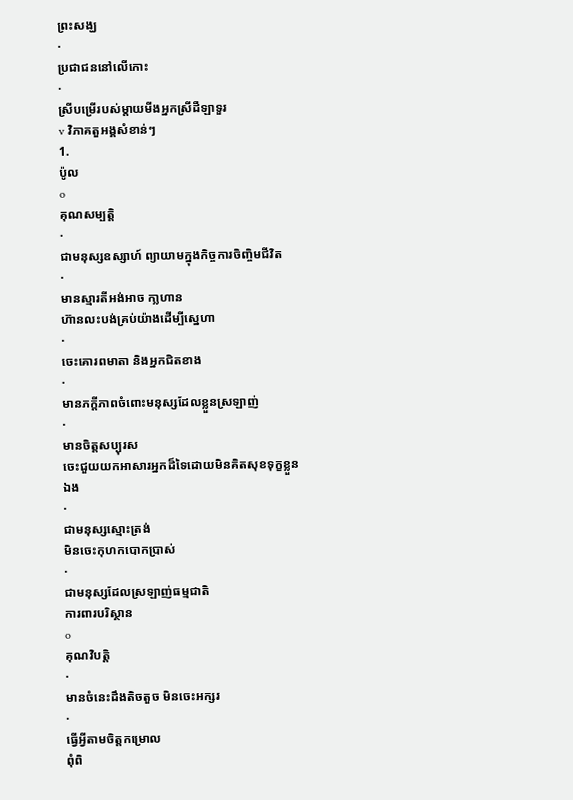ព្រះសង្ឃ
·
ប្រជាជននៅលើកោះ
·
ស្រីបម្រើរបស់ម្តាយមីងអ្នកស្រីដឺឡាទួរ
v វិភាគតួអង្គសំខាន់ៗ
1.
ប៉ូល
o
គុណសម្បត្តិ
·
ជាមនុស្សឧស្សាហ៍ ព្យាយាមក្នុងកិច្ចការចិញ្ចិមជីវិត
·
មានស្មារតីអង់អាច កា្លហាន
ហ៊ានលះបង់គ្រប់យ៉ាងដើម្បីស្នេហា
·
ចេះគោរពមាតា និងអ្នកជិតខាង
·
មានភក្តីភាពចំពោះមនុស្សដែលខ្លួនស្រឡាញ់
·
មានចិត្តសប្បុរស
ចេះជួយយកអាសារអ្នកដ៏ទៃដោយមិនគិតសុខទុក្ខខ្លួនឯង
·
ជាមនុស្សស្មោះត្រង់
មិនចេះកុហកបោកប្រាស់
·
ជាមនុស្សដែលស្រឡាញ់ធម្មជាតិ
ការពារបរិស្ថាន
o
គុណវិបត្តិ
·
មានចំនេះដឹងតិចតួច មិនចេះអក្សរ
·
ធ្វើអ្វីតាមចិត្តកម្រោល
ពុំពិ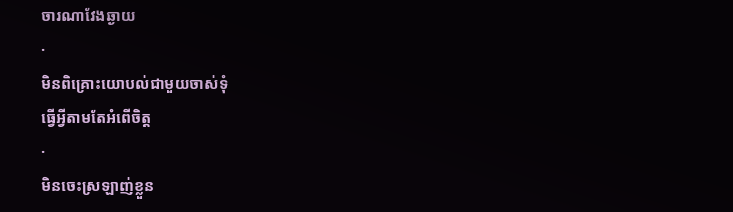ចារណាវែងឆ្ងាយ
·
មិនពិគ្រោះយោបល់ជាមួយចាស់ទុំ
ធ្វើអ្វីតាមតែអំពើចិត្ត
·
មិនចេះស្រឡាញ់ខ្លួន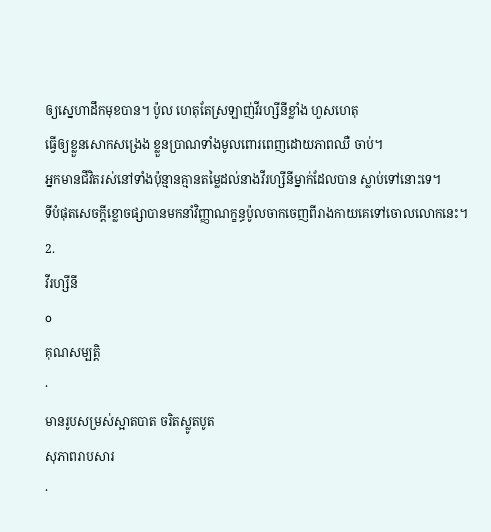ឲ្យស្នេហាដឹកមុខបាន។ ប៉ូល ហេតុតែស្រឡាញ់វីរហ្សីនីខ្លាំង ហួសហេតុ
ធ្វើឲ្យខ្លួនសោកសង្រេង ខ្លួនប្រាណទាំងមូលពោរពេញដោយភាពឈឺ ចាប់។
អ្នកមានជីវិតរស់នៅទាំងប៉ុន្មានគ្មានតម្លៃដល់នាងវីរហ្សីនីម្នាក់ដែលបាន ស្លាប់ទៅនោះទេ។
ទីបំផុតសេចក្តីខ្លោចផ្សាបានមកនាំវិញ្ញាណក្ខន្ធប៉ូលចាកចេញពីរាងកាយគេទៅចោលលោកនេះ។
2.
វីរហ្សីនី
o
គុណសម្បត្តិ
·
មានរូបសម្រស់ស្អាតបាត ចរិតស្លូតបូត
សុភាពរាបសារ
·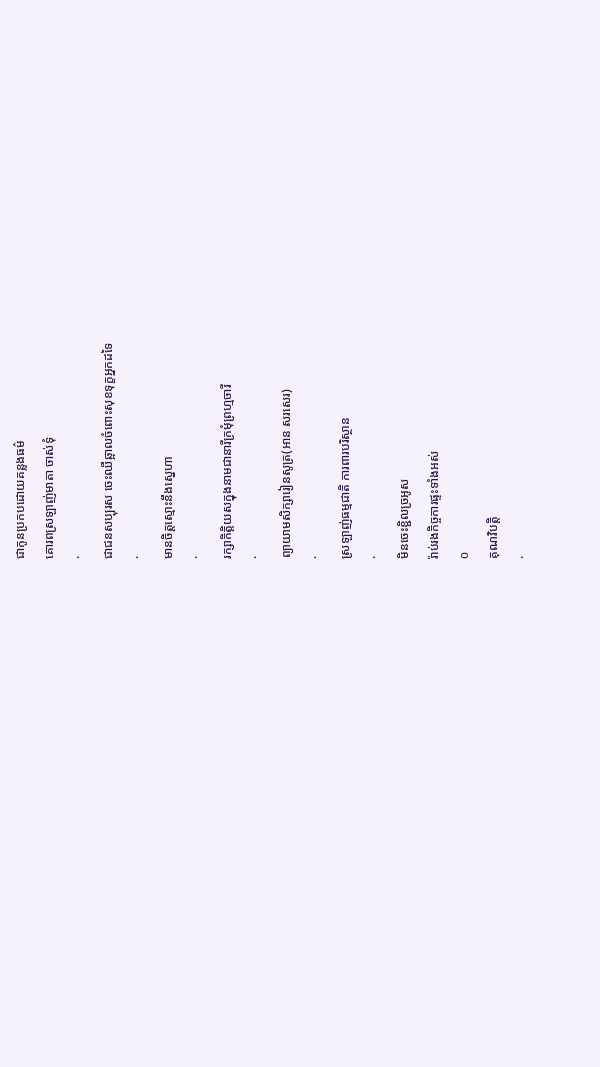ជាកូនប្រកបដោយគន្លងធម៌
គោរពស្រឡាញ់មាតា ចាស់ទុំ
·
ជាជនសប្បុរស ចេះឈឺឆ្អាលចំពោះសុខទុក្ខអ្នកដទៃ
·
មានចិត្តស្មោះនឹងស្នេហា
·
រក្សាកិត្តិយសក្នុងនាមជានារីក្រមុំព្រហ្មចារី
·
ព្យាយាមសិក្សារៀនសូត្រ(អាន សរសេរ)
·
ស្រឡាញ់ធម្មជាតិ ការពារបរិស្ថាន
·
មិនចេះខ្ជិលច្រអូស
រ៉ាប់រងកិច្ចការផ្ទះទាំងអស់
o
គុណវិបត្តិ
·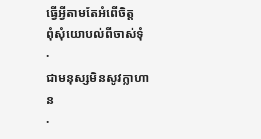ធ្វើអ្វីតាមតែអំពើចិត្ត
ពុំសុំយោបល់ពីចាស់ទុំ
·
ជាមនុស្សមិនសូវក្លាហាន
·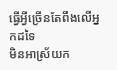ធ្វើអ្វីច្រើនតែពឹងលើអ្នកដទៃ
មិនអាស្រ័យក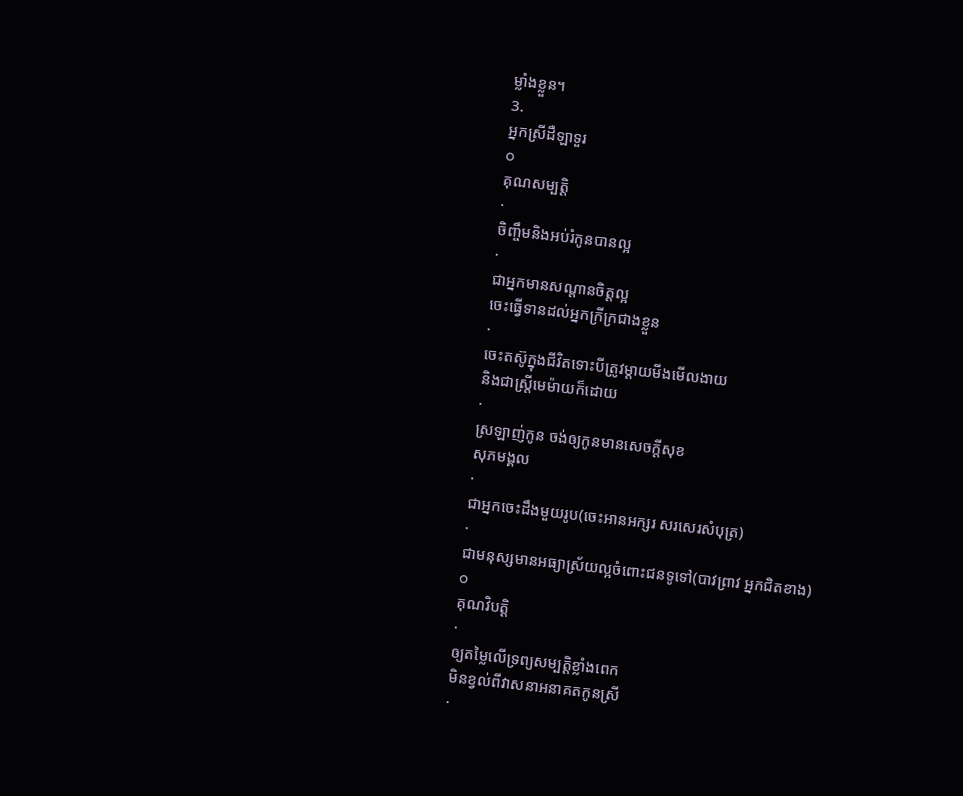ម្លាំងខ្លួន។
3.
អ្នកស្រីដឺឡាទួរ
o
គុណសម្បត្តិ
·
ចិញ្ចឹមនិងអប់រំកូនបានល្អ
·
ជាអ្នកមានសណ្តានចិត្តល្អ
ចេះធ្វើទានដល់អ្នកក្រីក្រជាងខ្លួន
·
ចេះតស៊ូក្នុងជីវិតទោះបីត្រូវម្តាយមីងមើលងាយ
និងជាស្ត្រីមេម៉ាយក៏ដោយ
·
ស្រឡាញ់កូន ចង់ឲ្យកូនមានសេចក្តីសុខ
សុភមង្គល
·
ជាអ្នកចេះដឹងមួយរូប(ចេះអានអក្សរ សរសេរសំបុត្រ)
·
ជាមនុស្សមានអធ្យាស្រ័យល្អចំពោះជនទូទៅ(បាវព្រាវ អ្នកជិតខាង)
o
គុណវិបត្តិ
·
ឲ្យតម្លៃលើទ្រព្យសម្បត្តិខ្លាំងពេក
មិនខ្វល់ពីវាសនាអនាគតកូនស្រី
·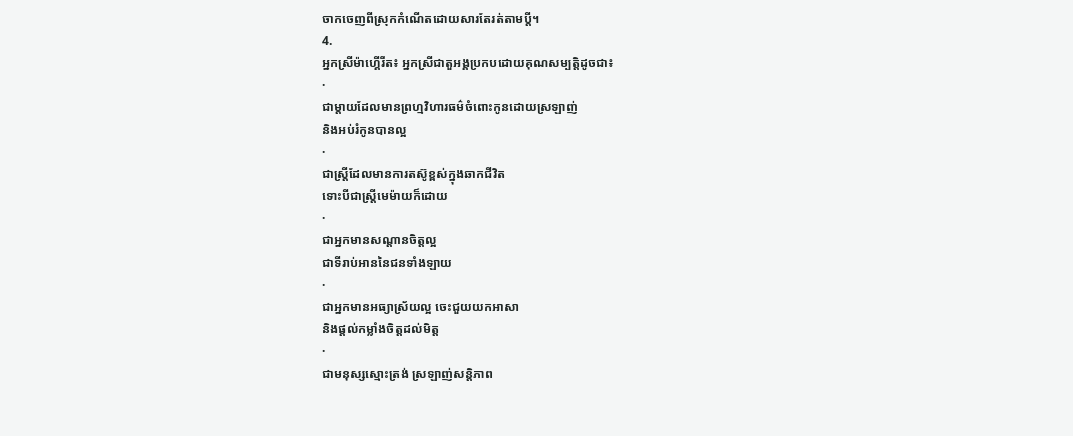ចាកចេញពីស្រុកកំណើតដោយសារតែរត់តាមប្តី។
4.
អ្នកស្រីម៉ាហ្គើរីត៖ អ្នកស្រីជាតួអង្គប្រកបដោយគុណសម្បត្តិដូចជា៖
·
ជាម្តាយដែលមានព្រហ្មវិហារធម៌ចំពោះកូនដោយស្រឡាញ់
និងអប់រំកូនបានល្អ
·
ជាស្ត្រីដែលមានការតស៊ូខ្ពស់ក្នុងឆាកជីវិត
ទោះបីជាស្ត្រីមេម៉ាយក៏ដោយ
·
ជាអ្នកមានសណ្តានចិត្តល្អ
ជាទីរាប់អាននៃជនទាំងឡាយ
·
ជាអ្នកមានអធ្យាស្រ័យល្អ ចេះជួយយកអាសា
និងផ្តល់កម្លាំងចិត្តដល់មិត្ត
·
ជាមនុស្សស្មោះត្រង់ ស្រឡាញ់សន្តិភាព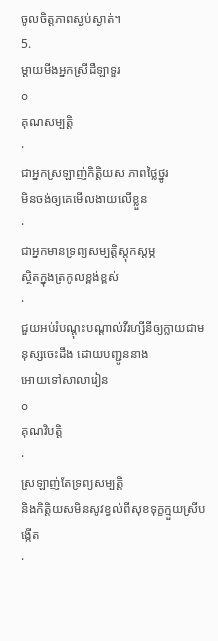ចូលចិត្តភាពស្ងប់ស្ងាត់។
5.
ម្តាយមីងអ្នកស្រីដឺឡាទួរ
o
គុណសម្បត្តិ
·
ជាអ្នកស្រឡាញ់កិត្តិយស ភាពថ្លៃថ្នូរ
មិនចង់ឲ្យគេមើលងាយលើខ្លួន
·
ជាអ្នកមានទ្រព្យសម្បត្តិស្តុកស្តម្ភ
ស្ថិតក្នុងត្រកូលខ្ពង់ខ្ពស់
·
ជួយអប់រំបណ្តុះបណ្តាល់វីរហ្សីនីឲ្យក្លាយជាមនុស្សចេះដឹង ដោយបញ្ជូននាង
អោយទៅសាលារៀន
o
គុណវិបត្តិ
·
ស្រឡាញ់តែទ្រព្យសម្បត្តិ
និងកិត្តិយសមិនសូវខ្វល់ពីសុខទុក្ខក្មួយស្រីបង្កើត
·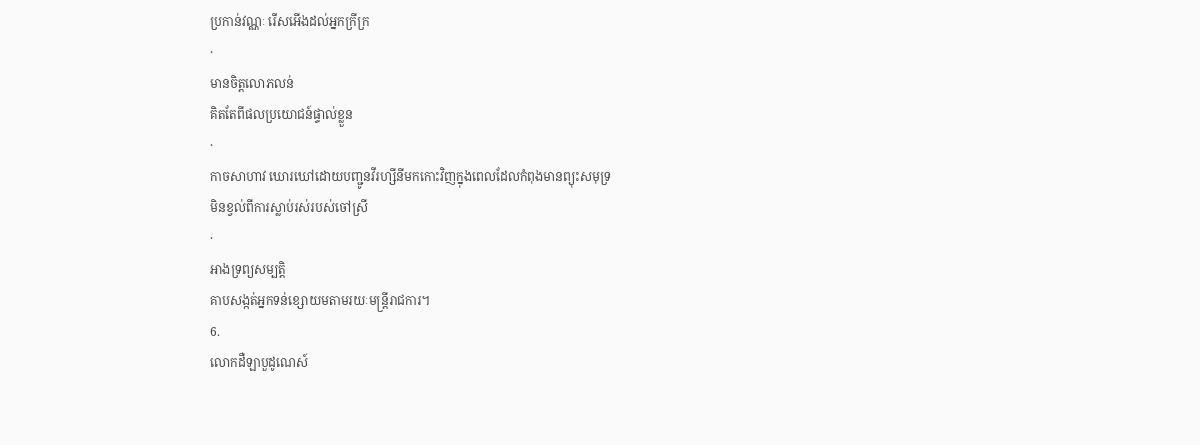ប្រកាន់វណ្ណៈ រើសអើងដល់អ្នកក្រីក្រ
·
មានចិត្តលោភលន់
គិតតែពីផលប្រយោជន៍ផ្ទាល់ខ្លួន
·
កាចសាហាវ ឃោរឃៅដោយបញ្ជូនវីរហ្សីនីមកកោះវិញក្នុងពេលដែលកំពុងមានព្យុះសមុទ្រ
មិនខ្វល់ពីការស្លាប់រស់របស់ចៅស្រី
·
អាងទ្រព្យសម្បត្តិ
គាបសង្កត់អ្នកទន់ខ្សោយមតាមរយៈមន្ត្រីរាជការ។
6.
លោកដឺឡាបួដូណេស៍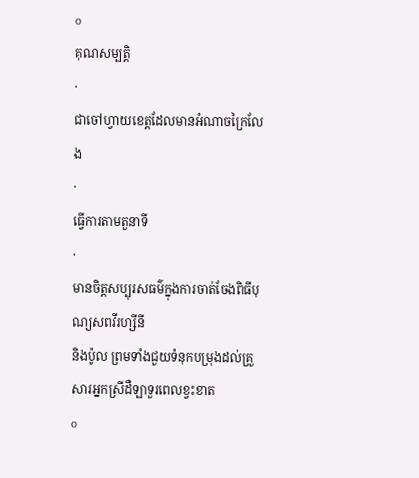o
គុណសម្បត្តិ
·
ជាចៅហ្វាយខេត្តដែលមានអំណាចក្រៃលែង
·
ធ្វើការតាមតួនាទី
·
មានចិត្តសប្បុរសធម៌ក្នុងការចាត់ចែងពិធីបុណ្យសពវីរហ្សីនី
និងប៉ូល ព្រមទាំងជួយទំនុកបម្រុងដល់គ្រួសារអ្នកស្រីដឺឡាទួរពេលខ្វះខាត
o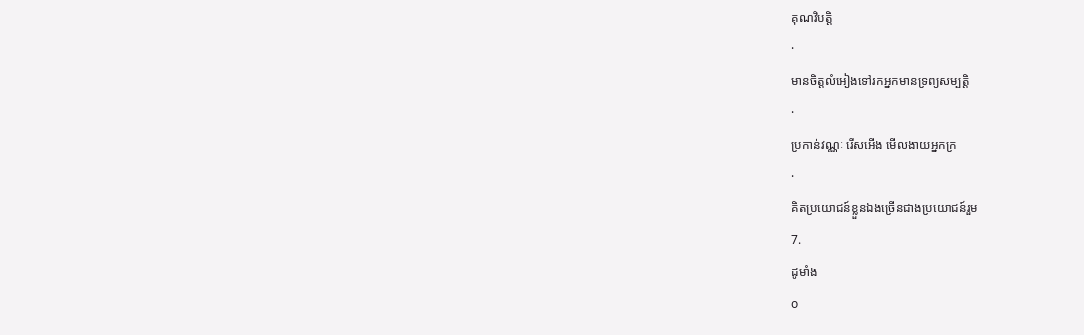គុណវិបត្តិ
·
មានចិត្តលំអៀងទៅរកអ្នកមានទ្រព្យសម្បត្តិ
·
ប្រកាន់វណ្ណៈ រើសអើង មើលងាយអ្នកក្រ
·
គិតប្រយោជន៍ខ្លួនឯងច្រើនជាងប្រយោជន៍រួម
7.
ដូមាំង
o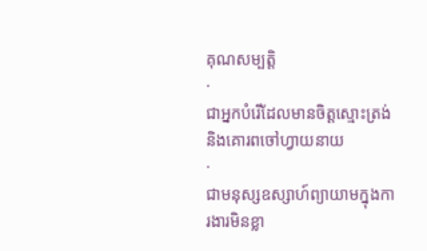គុណសម្បត្តិ
·
ជាអ្នកបំរើដែលមានចិត្តស្មោះត្រង់
និងគោរពចៅហ្វាយនាយ
·
ជាមនុស្សឧស្សាហ៍ព្យាយាមក្នុងការងារមិនខ្លា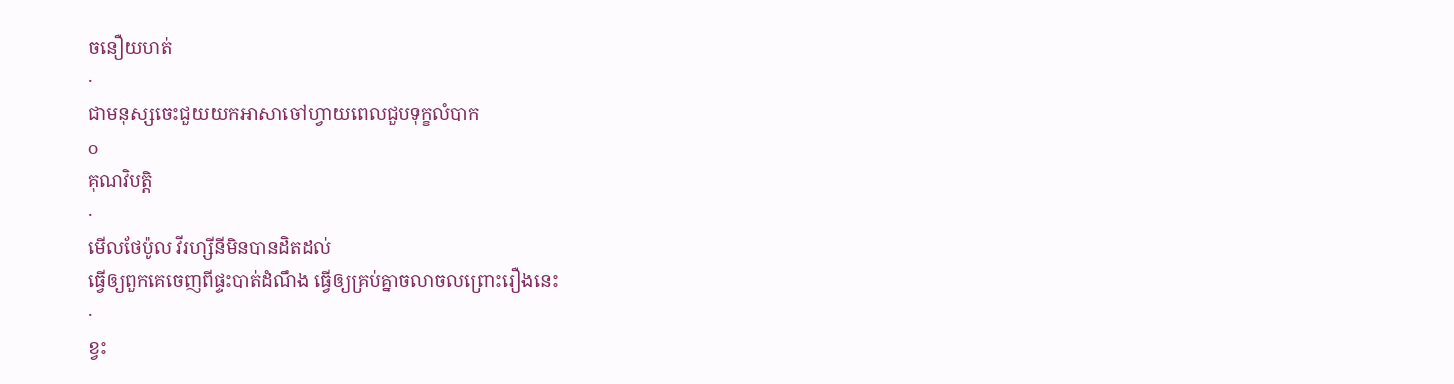ចនឿយហត់
·
ជាមនុស្សចេះជួយយកអាសាចៅហ្វាយពេលជួបទុក្ខលំបាក
o
គុណវិបត្តិ
·
មើលថែប៉ូល វីរហ្សីនីមិនបានដិតដល់
ធ្វើឲ្យពួកគេចេញពីផ្ទះបាត់ដំណឹង ធ្វើឲ្យគ្រប់គ្នាចលាចលព្រោះរឿងនេះ
·
ខ្វះ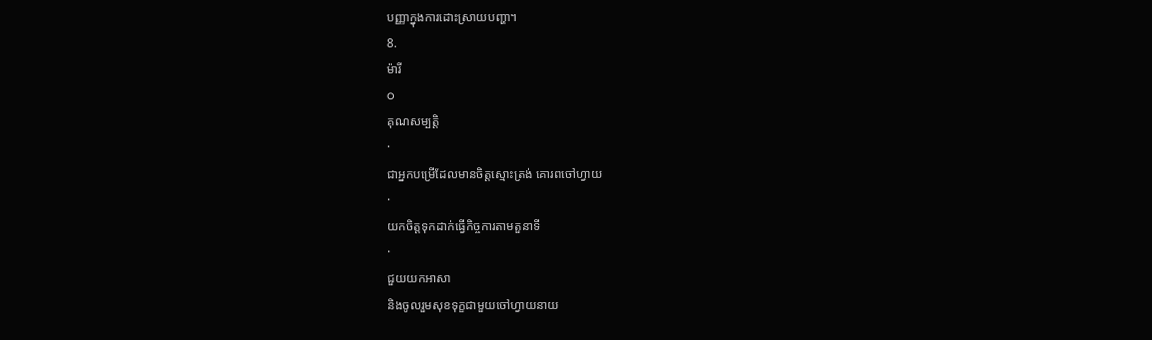បញ្ញាក្នុងការដោះស្រាយបញ្ហា។
8.
ម៉ារី
o
គុណសម្បត្តិ
·
ជាអ្នកបម្រើដែលមានចិត្តស្មោះត្រង់ គោរពចៅហ្វាយ
·
យកចិត្តទុកដាក់ធ្វើកិច្ចការតាមតួនាទី
·
ជួយយកអាសា
និងចូលរួមសុខទុក្ខជាមួយចៅហ្វាយនាយ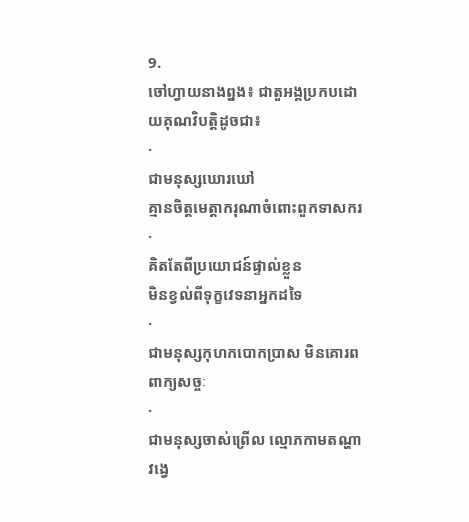9.
ចៅហ្វាយនាងព្នង៖ ជាតួអង្គប្រកបដោយគុណវិបត្តិដូចជា៖
·
ជាមនុស្សឃោរឃៅ
គ្មានចិត្តមេត្តាករុណាចំពោះពួកទាសករ
·
គិតតែពីប្រយោជន៍ផ្ទាល់ខ្លួន
មិនខ្វល់ពីទុក្ខវេទនាអ្នកដទៃ
·
ជាមនុស្សកុហកបោកប្រាស មិនគោរពពាក្យសច្ចៈ
·
ជាមនុស្សចាស់ព្រើល ល្មោភកាមតណ្ហា
វង្វេ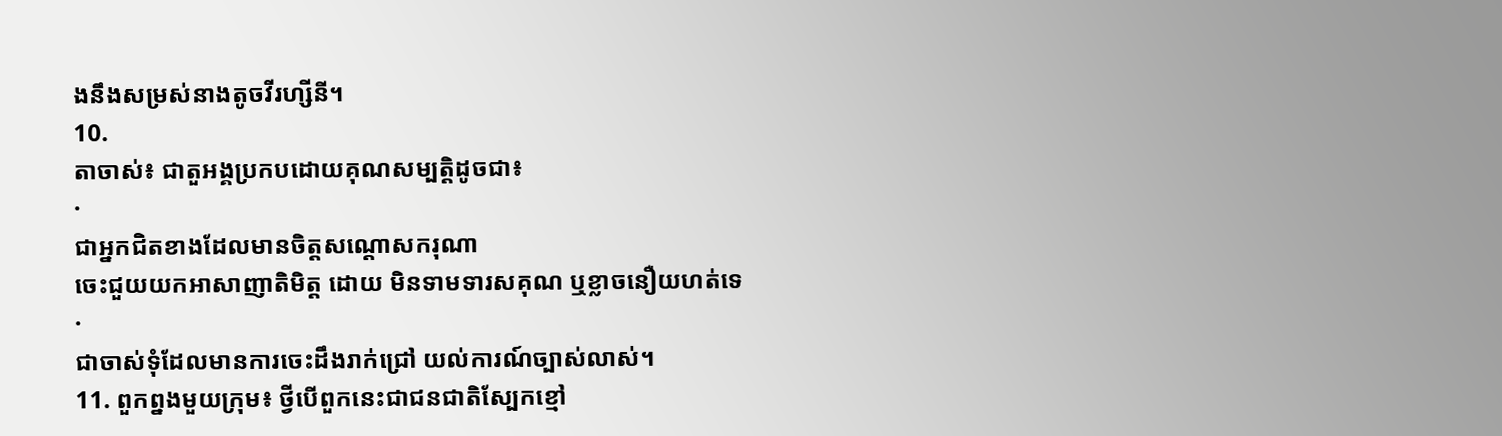ងនឹងសម្រស់នាងតូចវីរហ្សីនី។
10.
តាចាស់៖ ជាតួអង្គប្រកបដោយគុណសម្បត្តិដូចជា៖
·
ជាអ្នកជិតខាងដែលមានចិត្តសណ្តោសករុណា
ចេះជួយយកអាសាញាតិមិត្ត ដោយ មិនទាមទារសគុណ ឬខ្លាចនឿយហត់ទេ
·
ជាចាស់ទុំដែលមានការចេះដឹងរាក់ជ្រៅ យល់ការណ៍ច្បាស់លាស់។
11. ពួកព្នងមួយក្រុម៖ ថ្វីបើពួកនេះជាជនជាតិស្បែកខ្មៅ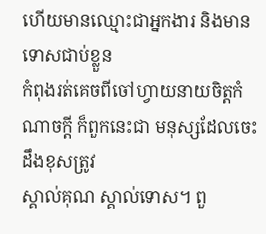ហើយមានឈ្មោះជាអ្នកងារ និងមាន ទោសជាប់ខ្លួន
កំពុងរត់គេចពីចៅហ្វាយនាយចិត្តកំណាចក្តី ក៏ពួកនេះជា មនុស្សដែលចេះដឹងខុសត្រូវ
ស្គាល់គុណ ស្គាល់ទោស។ ពួ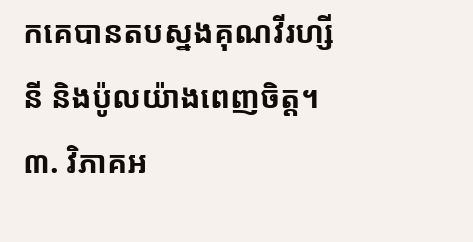កគេបានតបស្នងគុណវីរហ្សីនី និងប៉ូលយ៉ាងពេញចិត្ត។
៣. វិភាគអ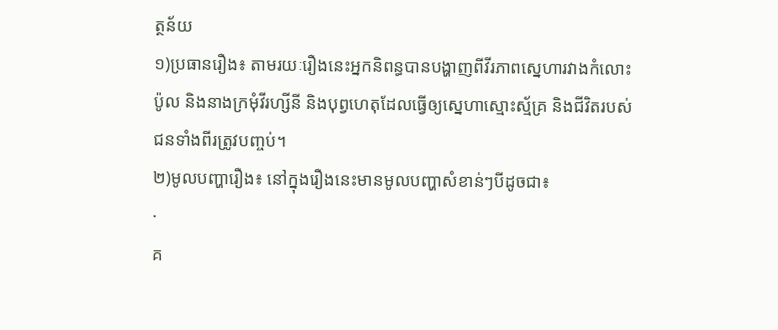ត្ថន័យ
១)ប្រធានរឿង៖ តាមរយៈរឿងនេះអ្នកនិពន្ធបានបង្ហាញពីវីរភាពស្នេហារវាងកំលោះ
ប៉ូល និងនាងក្រមុំវីរហ្សីនី និងបុព្វហេតុដែលធ្វើឲ្យស្នេហាស្មោះស្ម័គ្រ និងជីវិតរបស់ជនទាំងពីរត្រូវបញ្ចប់។
២)មូលបញ្ហារឿង៖ នៅក្នុងរឿងនេះមានមូលបញ្ហាសំខាន់ៗបីដូចជា៖
·
គ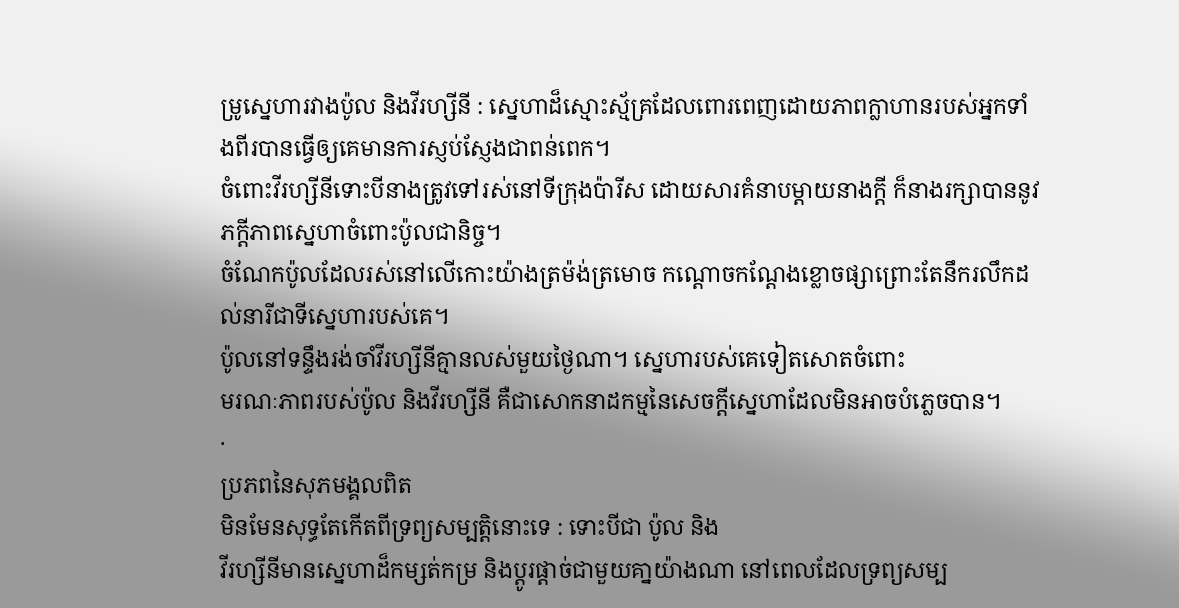ម្រូស្នេហារវាងប៉ូល និងវីរហ្សីនី : ស្នេហាដ៏ស្មោះស្ម័គ្រដែលពោរពេញដោយភាពក្លាហានរបស់អ្នកទាំងពីរបានធ្វើឲ្យគេមានការស្ញប់ស្ញែងជាពន់ពេក។
ចំពោះវីរហ្សីនីទោះបីនាងត្រូវទៅរស់នៅទីក្រុងប៉ារីស ដោយសារគំនាបម្តាយនាងក្តី ក៏នាងរក្សាបាននូវភក្តីភាពស្នេហាចំពោះប៉ូលជានិច្ច។
ចំណែកប៉ូលដែលរស់នៅលើកោះយ៉ាងត្រម៉ង់ត្រមោច កណ្តោចកណ្តែងខ្លោចផ្សាព្រោះតែនឹករលឹកដល់នារីជាទីស្នេហារបស់គេ។
ប៉ូលនៅទន្ទឹងរង់ចាំវីរហ្សីនីគ្មានលស់មួយថ្ងៃណា។ ស្នេហារបស់គេទៀតសោតចំពោះ
មរណៈភាពរបស់ប៉ូល និងវីរហ្សីនី គឺជាសោកនាដកម្មនៃសេចក្តីស្នេហាដែលមិនអាចបំភ្លេចបាន។
·
ប្រភពនៃសុភមង្គលពិត
មិនមែនសុទ្ធតែកើតពីទ្រព្យសម្បត្តិនោះទេ : ទោះបីជា ប៉ូល និង
វីរហ្សីនីមានស្នេហាដ៏កម្សត់កម្រ និងប្តូរផ្តាច់ជាមួយគា្នយ៉ាងណា នៅពេលដែលទ្រព្យសម្ប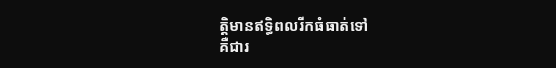ត្តិមានឥទ្ធិពលរីកធំធាត់ទៅ
គឺជារ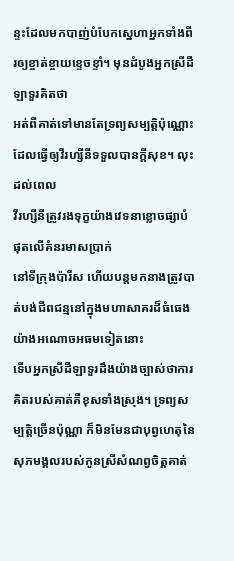ន្ទះដែលមកបាញ់បំបែកស្នេហាអ្នកទាំងពីរឲ្យខ្ចាត់ខ្ចាយខ្ទេចខ្ទាំ។ មុនដំបូងអ្នកស្រីដឺឡាទួរគិតថា
អត់ពីគាត់ទៅមានតែទ្រព្យសម្បត្តិប៉ុណ្ណោះដែលធ្វើឲ្យវីរហ្សីនីទទួលបានក្តីសុខ។ លុះដល់ពេល
វីរហ្សីនីត្រូវរងទុក្ខយ៉ាងវេទនាខ្លោចផ្សាបំផុតលើគំនរមាសប្រាក់
នៅទីក្រុងប៉ារីស ហើយបន្តមកនាងត្រូវបាត់បង់ជីពជន្មនៅក្នុងមហាសាគរដ៏ធំធេងយ៉ាងអណោចអធមទៀតនោះ
ទើបអ្នកស្រីដឺឡាទួរដឹងយ៉ាងច្បាស់ថាការគិតរបស់គាត់គឺខុសទាំងស្រុង។ ទ្រព្យសម្បត្តិច្រើនប៉ុណ្ណា ក៏មិនមែនជាបុព្វហេតុនៃ
សុភមង្គលរបស់កូនស្រីសំណព្វចិត្តគាត់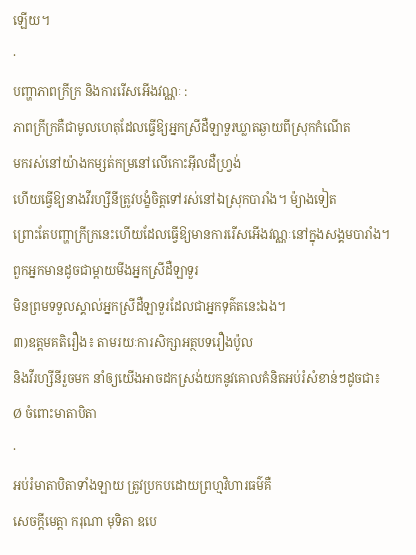ឡើយ។
·
បញ្ហាភាពក្រីក្រ និងការរើសអើងវណ្ណៈ :
ភាពក្រីក្រគឺជាមូលហេតុដែលធ្វើឱ្យអ្នកស្រីដឺឡាទួរឃ្លាតឆ្ងាយពីស្រុកកំណើត
មករស់នៅយ៉ាងកម្សត់កម្រនៅលើកោះអ៊ីលដឺហ្រ្វង់
ហើយធ្វើឱ្យនាងវីរហ្សីនីត្រូវបង្ខំចិត្តទៅរស់នៅឯស្រុកបារាំង។ ម៉្យាងទៀត
ព្រោះតែបញ្ហាក្រីក្រនេះហើយដែលធ្វើឱ្យមានការរើសអើងវណ្ណៈនៅក្នុងសង្គមបារាំង។ ពួកអ្នកមានដូចជាម្តាយមីងអ្នកស្រីដឺឡាទួរ
មិនព្រមទទួលស្គាល់អ្នកស្រីដឺឡាទួរដែលជាអ្នកទុគ៌តនេះឯង។
៣)ឧត្តមគតិរឿង៖ តាមរយៈការសិក្សាអត្ថបទរឿងប៉ូល
និងវីរហ្សីនីរួចមក នាំឲ្យយើងអាចដកស្រង់យកនូវគោលគំនិតអប់រំសំខាន់ៗដូចជា៖
Ø ចំពោះមាតាបិតា
·
អប់រំមាតាបិតាទាំងឡាយ ត្រូវប្រកបដោយព្រហ្មវិហារធម៌គឺ
សេចក្តីមេត្តា ករុណា មុទិតា ឧបេ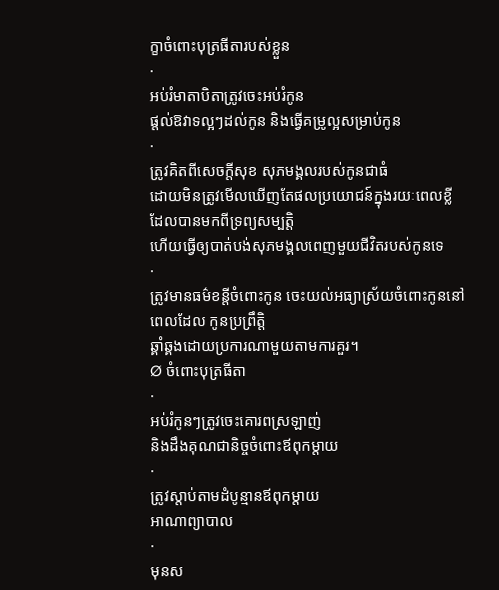ក្ខាចំពោះបុត្រធីតារបស់ខ្លួន
·
អប់រំមាតាបិតាត្រូវចេះអប់រំកូន
ផ្តល់ឱវាទល្អៗដល់កូន និងធ្វើគម្រូល្អសម្រាប់កូន
·
ត្រូវគិតពីសេចក្តីសុខ សុភមង្គលរបស់កូនជាធំ
ដោយមិនត្រូវមើលឃើញតែផលប្រយោជន៍ក្នុងរយៈពេលខ្លី ដែលបានមកពីទ្រព្យសម្បត្តិ
ហើយធ្វើឲ្យបាត់បង់សុភមង្គលពេញមួយជីវិតរបស់កូនទេ
·
ត្រូវមានធម៌ខន្តីចំពោះកូន ចេះយល់អធ្យាស្រ័យចំពោះកូននៅពេលដែល កូនប្រព្រឹត្តិ
ឆ្គាំឆ្គងដោយប្រការណាមួយតាមការគួរ។
Ø ចំពោះបុត្រធីតា
·
អប់រំកូនៗត្រូវចេះគោរពស្រឡាញ់
និងដឹងគុណជានិច្ចចំពោះឪពុកម្តាយ
·
ត្រូវស្តាប់តាមដំបូន្មានឪពុកម្តាយ
អាណាព្យាបាល
·
មុនស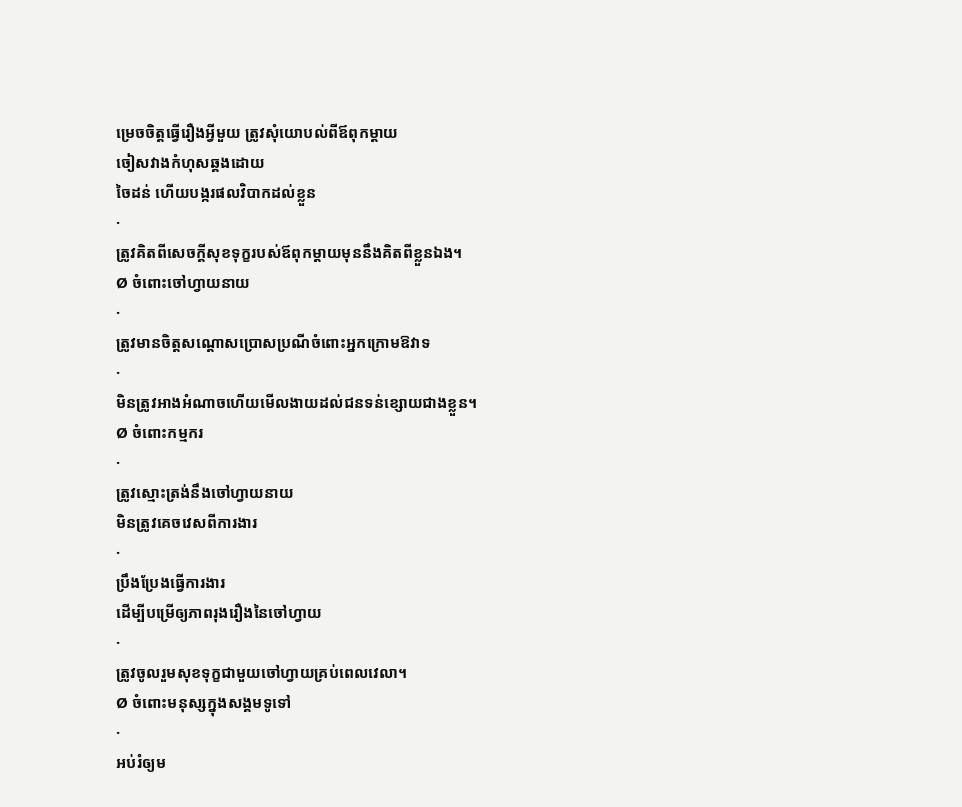ម្រេចចិត្តធ្វើរឿងអ្វីមួយ ត្រូវសុំយោបល់ពីឪពុកម្តាយ
ចៀសវាងកំហុសឆ្គងដោយ
ចៃដន់ ហើយបង្ករផលវិបាកដល់ខ្លួន
·
ត្រូវគិតពីសេចក្តីសុខទុក្ខរបស់ឪពុកម្តាយមុននឹងគិតពីខ្លួនឯង។
Ø ចំពោះចៅហ្វាយនាយ
·
ត្រូវមានចិត្តសណ្តោសប្រោសប្រណីចំពោះអ្នកក្រោមឱវាទ
·
មិនត្រូវអាងអំណាចហើយមើលងាយដល់ជនទន់ខ្សោយជាងខ្លួន។
Ø ចំពោះកម្មករ
·
ត្រូវស្មោះត្រង់នឹងចៅហ្វាយនាយ
មិនត្រូវគេចវេសពីការងារ
·
ប្រឹងប្រែងធ្វើការងារ
ដើម្បីបម្រើឲ្យភាពរុងរឿងនៃចៅហ្វាយ
·
ត្រូវចូលរួមសុខទុក្ខជាមួយចៅហ្វាយគ្រប់ពេលវេលា។
Ø ចំពោះមនុស្សក្នុងសង្គមទូទៅ
·
អប់រំឲ្យម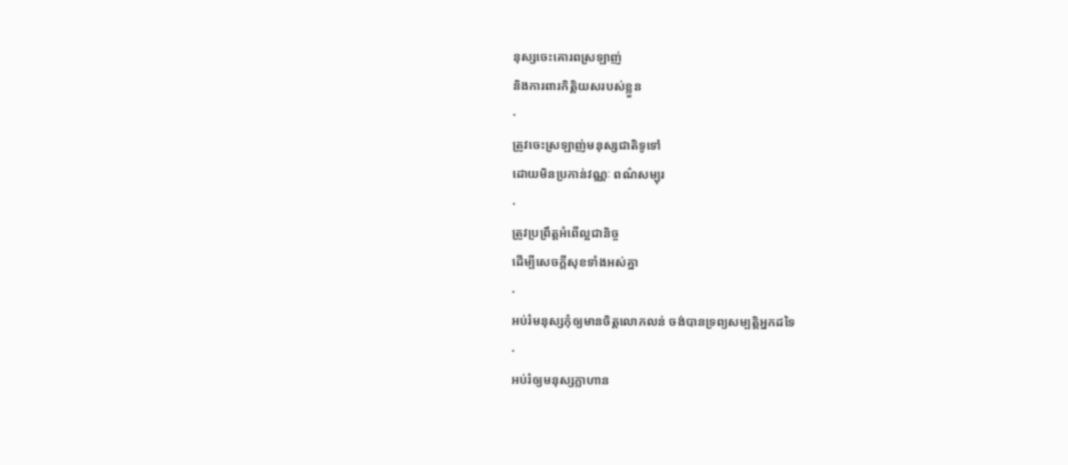នុស្សចេះគោរពស្រឡាញ់
និងការពារកិត្តិយសរបស់ខ្លួន
·
ត្រូវចេះស្រឡាញ់មនុស្សជាតិទូទៅ
ដោយមិនប្រកាន់វណ្ណៈ ពណ៌សម្បុរ
·
ត្រូវប្រព្រឹត្តអំពើល្អជានិច្ច
ដើម្បីសេចក្តីសុខទាំងអស់គ្នា
·
អប់រំមនុស្សកុំឲ្យមានចិត្តលោភលន់ ចង់បានទ្រព្យសម្បត្តិអ្នកដទៃ
·
អប់រំឲ្យមនុស្សក្លាហាន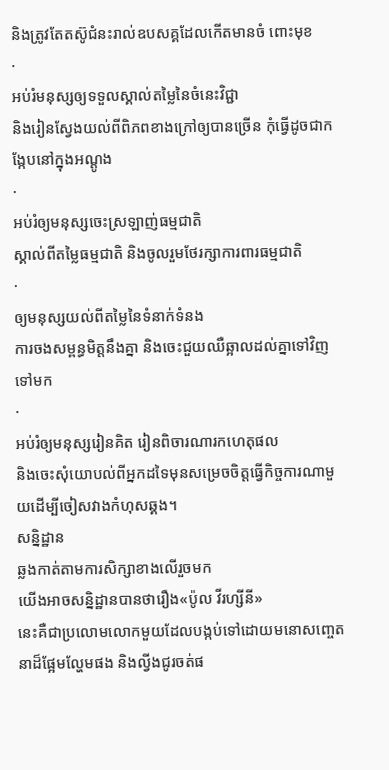និងត្រូវតែតស៊ូជំនះរាល់ឧបសគ្គដែលកើតមានចំ ពោះមុខ
·
អប់រំមនុស្សឲ្យទទួលស្គាល់តម្លៃនៃចំនេះវិជ្ជា
និងរៀនស្វែងយល់ពីពិភពខាងក្រៅឲ្យបានច្រើន កុំធ្វើដូចជាកង្កែបនៅក្នុងអណ្តូង
·
អប់រំឲ្យមនុស្សចេះស្រឡាញ់ធម្មជាតិ
ស្គាល់ពីតម្លៃធម្មជាតិ និងចូលរួមថែរក្សាការពារធម្មជាតិ
·
ឲ្យមនុស្សយល់ពីតម្លៃនៃទំនាក់ទំនង
ការចងសម្ពន្ធមិត្តនឹងគ្នា និងចេះជួយឈឺឆ្អាលដល់គ្នាទៅវិញទៅមក
·
អប់រំឲ្យមនុស្សរៀនគិត រៀនពិចារណារកហេតុផល
និងចេះសុំយោបល់ពីអ្នកដទៃមុនសម្រេចចិត្តធ្វើកិច្ចការណាមួយដើម្បីចៀសវាងកំហុសឆ្គង។
សន្និដ្ឋាន
ឆ្លងកាត់តាមការសិក្សាខាងលើរួចមក
យើងអាចសន្និដ្ឋានបានថារឿង«ប៉ូល វីរហ្សីនី»
នេះគឺជាប្រលោមលោកមួយដែលបង្កប់ទៅដោយមនោសញ្ចេតនាដ៏ផ្អែមល្ហែមផង និងល្វីងជូរចត់ផ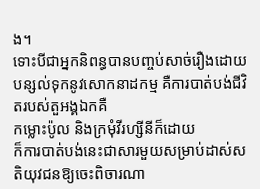ង។
ទោះបីជាអ្នកនិពន្ធបានបញ្ចប់សាច់រឿងដោយបន្សល់ទុកនូវសោកនាដកម្ម គឺការបាត់បង់ជីវិតរបស់តួអង្គឯកគឺ
កម្លោះប៉ូល និងក្រមុំវីរហ្សីនីក៏ដោយ
ក៏ការបាត់បង់នេះជាសារមួយសម្រាប់ដាស់សតិយុវជនឱ្យចេះពិចារណា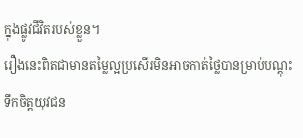ក្នុងផ្លូវជីវិតរបស់ខ្លួន។
រឿងនេះពិតជាមានតម្លៃល្អប្រសើរមិនអាចកាត់ថ្លៃបានម្រាប់បណ្តុះទឹកចិត្តយុវជន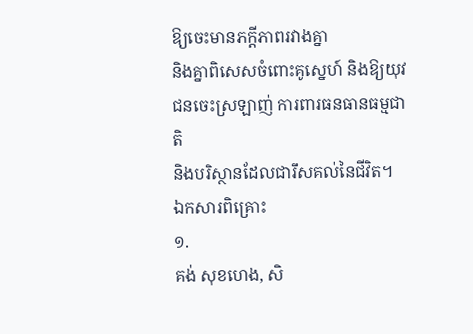ឱ្យចេះមានភក្តីភាពរវាងគ្នា
និងគ្នាពិសេសចំពោះគូស្នេហ៍ និងឱ្យយុវជនចេះស្រឡាញ់ ការពារធនធានធម្មជាតិ
និងបរិស្ថានដែលជារឹសគល់នៃជីវិត។
ឯកសារពិគ្រោះ
១.
គង់ សុខហេង, សិ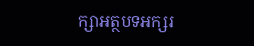ក្សាអត្ថបទអក្សរ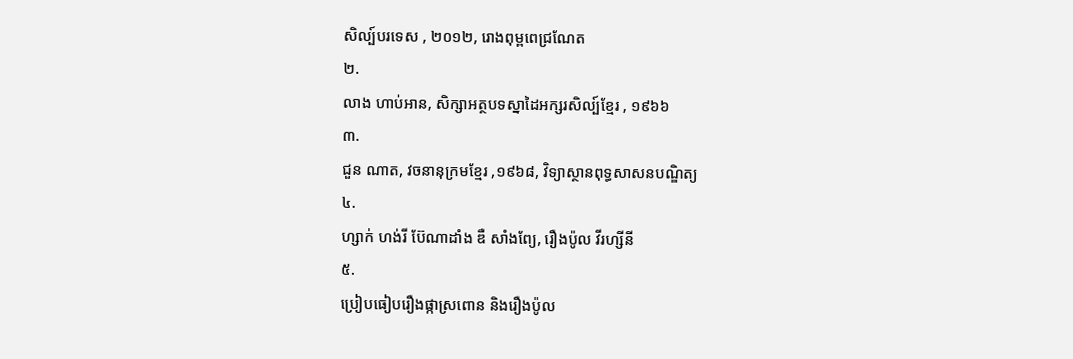សិល្ប៍បរទេស , ២០១២, រោងពុម្ពពេជ្រណែត
២.
លាង ហាប់អាន, សិក្សាអត្ថបទស្នាដៃអក្សរសិល្ប៍ខ្មែរ , ១៩៦៦
៣.
ជួន ណាត, វចនានុក្រមខ្មែរ ,១៩៦៨, វិទ្យាស្ថានពុទ្ធសាសនបណ្ឌិត្យ
៤.
ហ្សាក់ ហង់រី ប៊ែណាដាំង ឌឺ សាំងព្យែ, រឿងប៉ូល វីរហ្សីនី
៥.
ប្រៀបធៀបរឿងផ្កាស្រពោន និងរឿងប៉ូល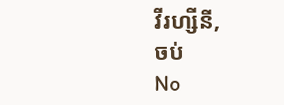វីរហ្សីនី,
ចប់
No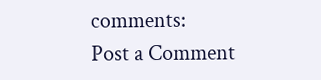comments:
Post a Comment